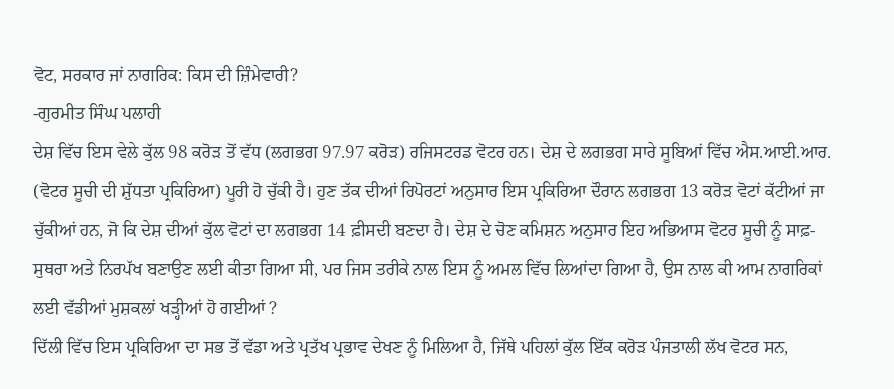ਵੋਟ, ਸਰਕਾਰ ਜਾਂ ਨਾਗਰਿਕ: ਕਿਸ ਦੀ ਜ਼ਿੰਮੇਵਾਰੀ?
-ਗੁਰਮੀਤ ਸਿੰਘ ਪਲਾਹੀ
ਦੇਸ਼ ਵਿੱਚ ਇਸ ਵੇਲੇ ਕੁੱਲ 98 ਕਰੋੜ ਤੋਂ ਵੱਧ (ਲਗਭਗ 97.97 ਕਰੋੜ) ਰਜਿਸਟਰਡ ਵੋਟਰ ਹਨ। ਦੇਸ਼ ਦੇ ਲਗਭਗ ਸਾਰੇ ਸੂਬਿਆਂ ਵਿੱਚ ਐਸ.ਆਈ.ਆਰ. (ਵੋਟਰ ਸੂਚੀ ਦੀ ਸ਼ੁੱਧਤਾ ਪ੍ਰਕਿਰਿਆ) ਪੂਰੀ ਹੋ ਚੁੱਕੀ ਹੈ। ਹੁਣ ਤੱਕ ਦੀਆਂ ਰਿਪੋਰਟਾਂ ਅਨੁਸਾਰ ਇਸ ਪ੍ਰਕਿਰਿਆ ਦੌਰਾਨ ਲਗਭਗ 13 ਕਰੋੜ ਵੋਟਾਂ ਕੱਟੀਆਂ ਜਾ ਚੁੱਕੀਆਂ ਹਨ, ਜੋ ਕਿ ਦੇਸ਼ ਦੀਆਂ ਕੁੱਲ ਵੋਟਾਂ ਦਾ ਲਗਭਗ 14 ਫ਼ੀਸਦੀ ਬਣਦਾ ਹੈ। ਦੇਸ਼ ਦੇ ਚੋਣ ਕਮਿਸ਼ਨ ਅਨੁਸਾਰ ਇਹ ਅਭਿਆਸ ਵੋਟਰ ਸੂਚੀ ਨੂੰ ਸਾਫ਼-ਸੁਥਰਾ ਅਤੇ ਨਿਰਪੱਖ ਬਣਾਉਣ ਲਈ ਕੀਤਾ ਗਿਆ ਸੀ, ਪਰ ਜਿਸ ਤਰੀਕੇ ਨਾਲ ਇਸ ਨੂੰ ਅਮਲ ਵਿੱਚ ਲਿਆਂਦਾ ਗਿਆ ਹੈ, ਉਸ ਨਾਲ ਕੀ ਆਮ ਨਾਗਰਿਕਾਂ ਲਈ ਵੱਡੀਆਂ ਮੁਸ਼ਕਲਾਂ ਖੜ੍ਹੀਆਂ ਹੋ ਗਈਆਂ ?
ਦਿੱਲੀ ਵਿੱਚ ਇਸ ਪ੍ਰਕਿਰਿਆ ਦਾ ਸਭ ਤੋਂ ਵੱਡਾ ਅਤੇ ਪ੍ਰਤੱਖ ਪ੍ਰਭਾਵ ਦੇਖਣ ਨੂੰ ਮਿਲਿਆ ਹੈ, ਜਿੱਥੇ ਪਹਿਲਾਂ ਕੁੱਲ ਇੱਕ ਕਰੋੜ ਪੰਜਤਾਲੀ ਲੱਖ ਵੋਟਰ ਸਨ,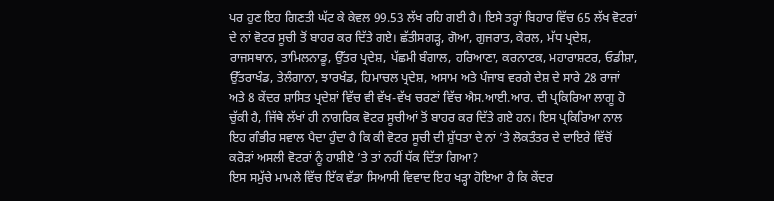ਪਰ ਹੁਣ ਇਹ ਗਿਣਤੀ ਘੱਟ ਕੇ ਕੇਵਲ 99.53 ਲੱਖ ਰਹਿ ਗਈ ਹੈ। ਇਸੇ ਤਰ੍ਹਾਂ ਬਿਹਾਰ ਵਿੱਚ 65 ਲੱਖ ਵੋਟਰਾਂ ਦੇ ਨਾਂ ਵੋਟਰ ਸੂਚੀ ਤੋਂ ਬਾਹਰ ਕਰ ਦਿੱਤੇ ਗਏ। ਛੱਤੀਸਗੜ੍ਹ, ਗੋਆ, ਗੁਜਰਾਤ, ਕੇਰਲ, ਮੱਧ ਪ੍ਰਦੇਸ਼, ਰਾਜਸਥਾਨ, ਤਾਮਿਲਨਾਡੂ, ਉੱਤਰ ਪ੍ਰਦੇਸ਼, ਪੱਛਮੀ ਬੰਗਾਲ, ਹਰਿਆਣਾ, ਕਰਨਾਟਕ, ਮਹਾਰਾਸ਼ਟਰ, ਓਡੀਸ਼ਾ, ਉੱਤਰਾਖੰਡ, ਤੇਲੰਗਾਨਾ, ਝਾਰਖੰਡ, ਹਿਮਾਚਲ ਪ੍ਰਦੇਸ਼, ਅਸਾਮ ਅਤੇ ਪੰਜਾਬ ਵਰਗੇ ਦੇਸ਼ ਦੇ ਸਾਰੇ 28 ਰਾਜਾਂ ਅਤੇ 8 ਕੇਂਦਰ ਸ਼ਾਸਿਤ ਪ੍ਰਦੇਸ਼ਾਂ ਵਿੱਚ ਵੀ ਵੱਖ-ਵੱਖ ਚਰਣਾਂ ਵਿੱਚ ਐਸ.ਆਈ.ਆਰ. ਦੀ ਪ੍ਰਕਿਰਿਆ ਲਾਗੂ ਹੋ ਚੁੱਕੀ ਹੈ, ਜਿੱਥੇ ਲੱਖਾਂ ਹੀ ਨਾਗਰਿਕ ਵੋਟਰ ਸੂਚੀਆਂ ਤੋਂ ਬਾਹਰ ਕਰ ਦਿੱਤੇ ਗਏ ਹਨ। ਇਸ ਪ੍ਰਕਿਰਿਆ ਨਾਲ ਇਹ ਗੰਭੀਰ ਸਵਾਲ ਪੈਦਾ ਹੁੰਦਾ ਹੈ ਕਿ ਕੀ ਵੋਟਰ ਸੂਚੀ ਦੀ ਸ਼ੁੱਧਤਾ ਦੇ ਨਾਂ ’ਤੇ ਲੋਕਤੰਤਰ ਦੇ ਦਾਇਰੇ ਵਿੱਚੋਂ ਕਰੋੜਾਂ ਅਸਲੀ ਵੋਟਰਾਂ ਨੂੰ ਹਾਸ਼ੀਏ ’ਤੇ ਤਾਂ ਨਹੀਂ ਧੱਕ ਦਿੱਤਾ ਗਿਆ?
ਇਸ ਸਮੁੱਚੇ ਮਾਮਲੇ ਵਿੱਚ ਇੱਕ ਵੱਡਾ ਸਿਆਸੀ ਵਿਵਾਦ ਇਹ ਖੜ੍ਹਾ ਹੋਇਆ ਹੈ ਕਿ ਕੇਂਦਰ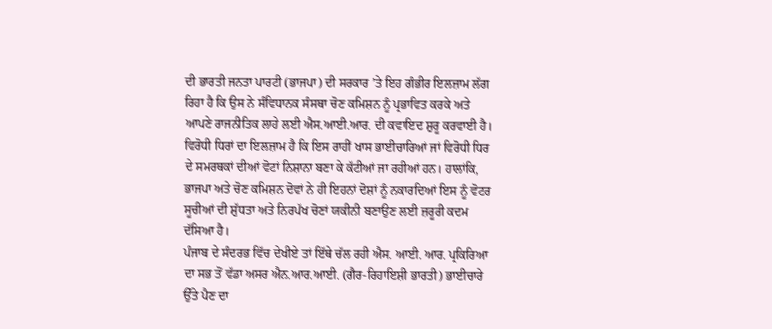ਦੀ ਭਾਰਤੀ ਜਨਤਾ ਪਾਰਟੀ (ਭਾਜਪਾ) ਦੀ ਸਰਕਾਰ ’ਤੇ ਇਹ ਗੰਭੀਰ ਇਲਜ਼ਾਮ ਲੱਗ ਰਿਹਾ ਹੈ ਕਿ ਉਸ ਨੇ ਸੰਵਿਧਾਨਕ ਸੰਸਥਾ ਚੋਣ ਕਮਿਸ਼ਨ ਨੂੰ ਪ੍ਰਭਾਵਿਤ ਕਰਕੇ ਅਤੇ ਆਪਣੇ ਰਾਜਨੀਤਿਕ ਲਾਹੇ ਲਈ ਐਸ.ਆਈ.ਆਰ. ਦੀ ਕਵਾਇਦ ਸ਼ੁਰੂ ਕਰਵਾਈ ਹੈ। ਵਿਰੋਧੀ ਧਿਰਾਂ ਦਾ ਇਲਜ਼ਾਮ ਹੈ ਕਿ ਇਸ ਰਾਹੀਂ ਖਾਸ ਭਾਈਚਾਰਿਆਂ ਜਾਂ ਵਿਰੋਧੀ ਧਿਰ ਦੇ ਸਮਰਥਕਾਂ ਦੀਆਂ ਵੋਟਾਂ ਨਿਸ਼ਾਨਾ ਬਣਾ ਕੇ ਕੱਟੀਆਂ ਜਾ ਰਹੀਆਂ ਹਨ। ਹਾਲਾਂਕਿ, ਭਾਜਪਾ ਅਤੇ ਚੋਣ ਕਮਿਸ਼ਨ ਦੋਵਾਂ ਨੇ ਹੀ ਇਹਨਾਂ ਦੋਸ਼ਾਂ ਨੂੰ ਨਕਾਰਦਿਆਂ ਇਸ ਨੂੰ ਵੋਟਰ ਸੂਚੀਆਂ ਦੀ ਸ਼ੁੱਧਤਾ ਅਤੇ ਨਿਰਪੱਖ ਚੋਣਾਂ ਯਕੀਨੀ ਬਣਾਉਣ ਲਈ ਜ਼ਰੂਰੀ ਕਦਮ ਦੱਸਿਆ ਹੈ।
ਪੰਜਾਬ ਦੇ ਸੰਦਰਭ ਵਿੱਚ ਦੇਖੀਏ ਤਾਂ ਇੱਥੇ ਚੱਲ ਰਹੀ ਐਸ. ਆਈ. ਆਰ. ਪ੍ਰਕਿਰਿਆ ਦਾ ਸਭ ਤੋਂ ਵੱਡਾ ਅਸਰ ਐਨ.ਆਰ.ਆਈ. (ਗੈਰ-ਰਿਹਾਇਸ਼ੀ ਭਾਰਤੀ) ਭਾਈਚਾਰੇ ਉੱਤੇ ਪੈਣ ਦਾ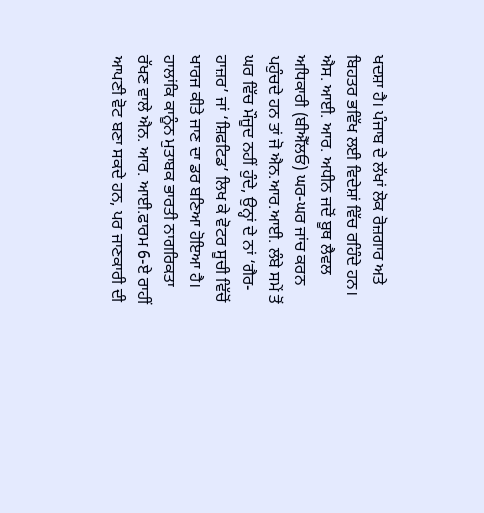ਖਦਸ਼ਾ ਹੈ। ਪੰਜਾਬ ਦੇ ਲੱਖਾਂ ਲੋਕ ਰੋਜ਼ਗਾਰ ਅਤੇ ਬਿਹਤਰ ਭਵਿੱਖ ਲਈ ਵਿਦੇਸ਼ਾਂ ਵਿੱਚ ਰਹਿੰਦੇ ਹਨ। ਐਸ. ਆਈ. ਆਰ. ਅਧੀਨ ਜਦੋਂ ਬੂਥ ਲੈਵਲ ਅਧਿਕਾਰੀ (ਬੀਐੱਲਓ) ਘਰ-ਘਰ ਜਾਂਚ ਕਰਨ ਪਹੁੰਚਦੇ ਹਨ ਤਾਂ ਜੋ ਐਨ.ਆਰ.ਆਈ. ਲੰਬੇ ਸਮੇਂ ਤੋਂ ਘਰ ਵਿੱਚ ਮੌਜੂਦ ਨਹੀਂ ਹੁੰਦੇ, ਉਨ੍ਹਾਂ ਦੇ ਨਾਂ ‘ਗੈਰ-ਹਾਜ਼ਰ’ ਜਾਂ ‘ਸ਼ਿਫਟਿਡ’ ਲਿਖ ਕੇ ਵੋਟਰ ਸੂਚੀ ਵਿੱਚੋਂ ਖਾਰਜ ਕੀਤੇ ਜਾਣ ਦਾ ਡਰ ਬਣਿਆ ਹੋਇਆ ਹੈ। ਹਾਲਾਂਕਿ ਕਾਨੂੰਨ ਮੁਤਾਬਕ ਭਾਰਤੀ ਨਾਗਰਿਕਤਾ ਰੱਖਣ ਵਾਲੇ ਐਨ. ਆਰ. ਆਈ.ਫਾਰਮ 6-ਏ ਰਾਹੀਂ ਆਪਣੀ ਵੋਟ ਬਣਾ ਸਕਦੇ ਹਨ, ਪਰ ਜਾਣਕਾਰੀ ਦੀ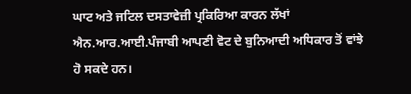ਘਾਟ ਅਤੇ ਜਟਿਲ ਦਸਤਾਵੇਜ਼ੀ ਪ੍ਰਕਿਰਿਆ ਕਾਰਨ ਲੱਖਾਂ ਐਨ.ਆਰ.ਆਈ.ਪੰਜਾਬੀ ਆਪਣੀ ਵੋਟ ਦੇ ਬੁਨਿਆਦੀ ਅਧਿਕਾਰ ਤੋਂ ਵਾਂਝੇ ਹੋ ਸਕਦੇ ਹਨ।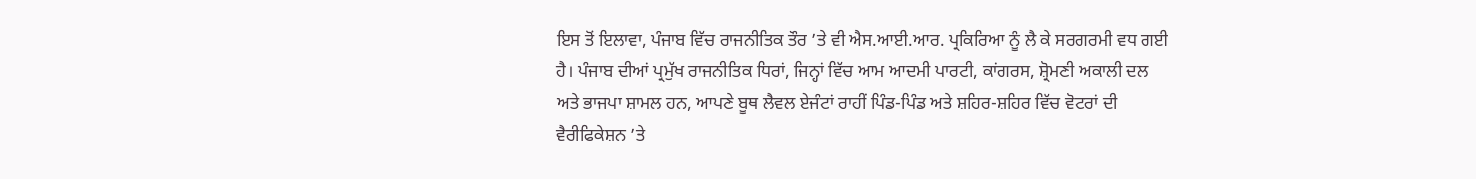ਇਸ ਤੋਂ ਇਲਾਵਾ, ਪੰਜਾਬ ਵਿੱਚ ਰਾਜਨੀਤਿਕ ਤੌਰ ’ਤੇ ਵੀ ਐਸ.ਆਈ.ਆਰ. ਪ੍ਰਕਿਰਿਆ ਨੂੰ ਲੈ ਕੇ ਸਰਗਰਮੀ ਵਧ ਗਈ ਹੈ। ਪੰਜਾਬ ਦੀਆਂ ਪ੍ਰਮੁੱਖ ਰਾਜਨੀਤਿਕ ਧਿਰਾਂ, ਜਿਨ੍ਹਾਂ ਵਿੱਚ ਆਮ ਆਦਮੀ ਪਾਰਟੀ, ਕਾਂਗਰਸ, ਸ਼੍ਰੋਮਣੀ ਅਕਾਲੀ ਦਲ ਅਤੇ ਭਾਜਪਾ ਸ਼ਾਮਲ ਹਨ, ਆਪਣੇ ਬੂਥ ਲੈਵਲ ਏਜੰਟਾਂ ਰਾਹੀਂ ਪਿੰਡ-ਪਿੰਡ ਅਤੇ ਸ਼ਹਿਰ-ਸ਼ਹਿਰ ਵਿੱਚ ਵੋਟਰਾਂ ਦੀ ਵੈਰੀਫਿਕੇਸ਼ਨ ’ਤੇ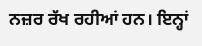ਨਜ਼ਰ ਰੱਖ ਰਹੀਆਂ ਹਨ। ਇਨ੍ਹਾਂ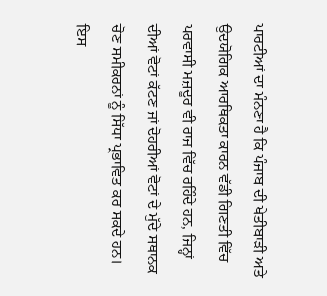ਪਾਰਟੀਆਂ ਦਾ ਮੰਨਣਾ ਹੈ ਕਿ ਪੰਜਾਬ ਦੀ ਖੇਤੀਬਾੜੀ ਅਤੇ ਉਦਯੋਗਿਕ ਆਰਥਿਕਤਾ ਕਾਰਨ ਵੱਡੀ ਗਿਣਤੀ ਵਿੱਚ ਪਰਵਾਸੀ ਮਜ਼ਦੂਰ ਵੀ ਰਾਜ ਵਿੱਚ ਰਹਿੰਦੇ ਹਨ, ਜਿਨ੍ਹਾਂ ਦੀਆਂ ਵੋਟਾਂ ਕੱਟਣ ਜਾਂ ਦੋਹਰੀਆਂ ਵੋਟਾਂ ਦੇ ਮੁੱਦੇ ਸਥਾਨਕ ਚੋਣ ਸਮੀਕਰਨਾਂ ਨੂੰ ਸਿੱਧਾ ਪ੍ਰਭਾਵਿਤ ਕਰ ਸਕਦੇ ਹਨ। ਇਸ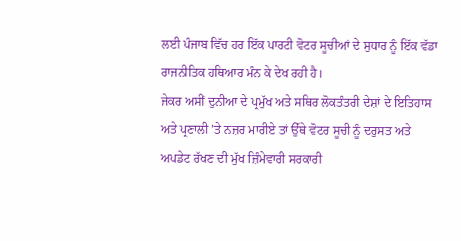ਲਈ ਪੰਜਾਬ ਵਿੱਚ ਹਰ ਇੱਕ ਪਾਰਟੀ ਵੋਟਰ ਸੂਚੀਆਂ ਦੇ ਸੁਧਾਰ ਨੂੰ ਇੱਕ ਵੱਡਾ ਰਾਜਨੀਤਿਕ ਹਥਿਆਰ ਮੰਨ ਕੇ ਦੇਖ ਰਹੀ ਹੈ।
ਜੇਕਰ ਅਸੀਂ ਦੁਨੀਆ ਦੇ ਪ੍ਰਮੁੱਖ ਅਤੇ ਸਥਿਰ ਲੋਕਤੰਤਰੀ ਦੇਸ਼ਾਂ ਦੇ ਇਤਿਹਾਸ ਅਤੇ ਪ੍ਰਣਾਲੀ ’ਤੇ ਨਜ਼ਰ ਮਾਰੀਏ ਤਾਂ ਉੱਥੇ ਵੋਟਰ ਸੂਚੀ ਨੂੰ ਦਰੁਸਤ ਅਤੇ ਅਪਡੇਟ ਰੱਖਣ ਦੀ ਮੁੱਖ ਜ਼ਿੰਮੇਵਾਰੀ ਸਰਕਾਰੀ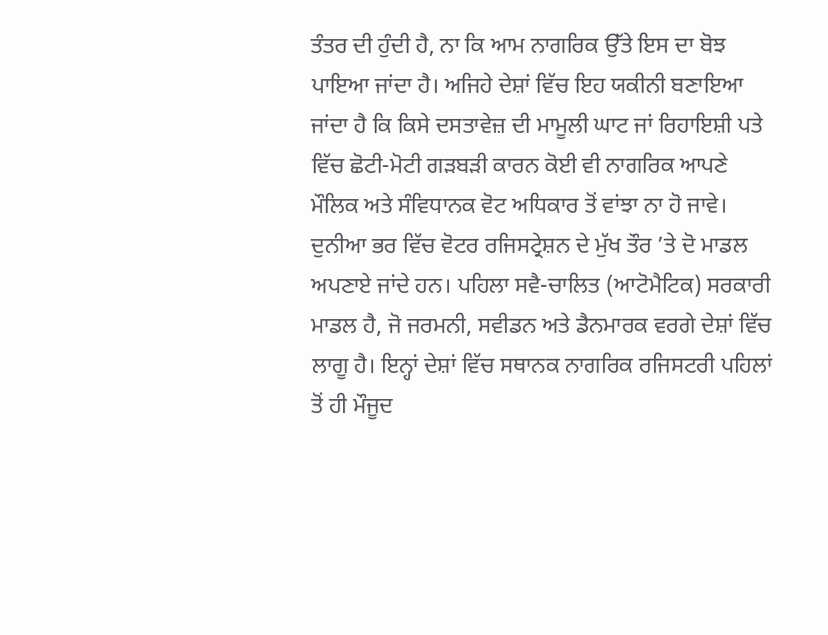ਤੰਤਰ ਦੀ ਹੁੰਦੀ ਹੈ, ਨਾ ਕਿ ਆਮ ਨਾਗਰਿਕ ਉੱਤੇ ਇਸ ਦਾ ਬੋਝ ਪਾਇਆ ਜਾਂਦਾ ਹੈ। ਅਜਿਹੇ ਦੇਸ਼ਾਂ ਵਿੱਚ ਇਹ ਯਕੀਨੀ ਬਣਾਇਆ ਜਾਂਦਾ ਹੈ ਕਿ ਕਿਸੇ ਦਸਤਾਵੇਜ਼ ਦੀ ਮਾਮੂਲੀ ਘਾਟ ਜਾਂ ਰਿਹਾਇਸ਼ੀ ਪਤੇ ਵਿੱਚ ਛੋਟੀ-ਮੋਟੀ ਗੜਬੜੀ ਕਾਰਨ ਕੋਈ ਵੀ ਨਾਗਰਿਕ ਆਪਣੇ ਮੌਲਿਕ ਅਤੇ ਸੰਵਿਧਾਨਕ ਵੋਟ ਅਧਿਕਾਰ ਤੋਂ ਵਾਂਝਾ ਨਾ ਹੋ ਜਾਵੇ।
ਦੁਨੀਆ ਭਰ ਵਿੱਚ ਵੋਟਰ ਰਜਿਸਟ੍ਰੇਸ਼ਨ ਦੇ ਮੁੱਖ ਤੌਰ ’ਤੇ ਦੋ ਮਾਡਲ ਅਪਣਾਏ ਜਾਂਦੇ ਹਨ। ਪਹਿਲਾ ਸਵੈ-ਚਾਲਿਤ (ਆਟੋਮੈਟਿਕ) ਸਰਕਾਰੀ ਮਾਡਲ ਹੈ, ਜੋ ਜਰਮਨੀ, ਸਵੀਡਨ ਅਤੇ ਡੈਨਮਾਰਕ ਵਰਗੇ ਦੇਸ਼ਾਂ ਵਿੱਚ ਲਾਗੂ ਹੈ। ਇਨ੍ਹਾਂ ਦੇਸ਼ਾਂ ਵਿੱਚ ਸਥਾਨਕ ਨਾਗਰਿਕ ਰਜਿਸਟਰੀ ਪਹਿਲਾਂ ਤੋਂ ਹੀ ਮੌਜੂਦ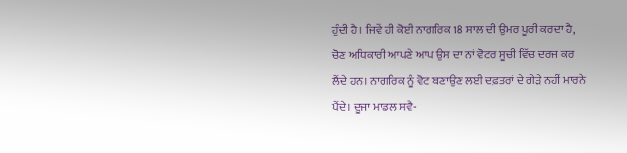ਹੁੰਦੀ ਹੈ। ਜਿਵੇਂ ਹੀ ਕੋਈ ਨਾਗਰਿਕ 18 ਸਾਲ ਦੀ ਉਮਰ ਪੂਰੀ ਕਰਦਾ ਹੈ, ਚੋਣ ਅਧਿਕਾਰੀ ਆਪਣੇ ਆਪ ਉਸ ਦਾ ਨਾਂ ਵੋਟਰ ਸੂਚੀ ਵਿੱਚ ਦਰਜ ਕਰ ਲੈਂਦੇ ਹਨ। ਨਾਗਰਿਕ ਨੂੰ ਵੋਟ ਬਣਾਉਣ ਲਈ ਦਫ਼ਤਰਾਂ ਦੇ ਗੇੜੇ ਨਹੀਂ ਮਾਰਨੇ ਪੈਂਦੇ। ਦੂਜਾ ਮਾਡਲ ਸਵੈ-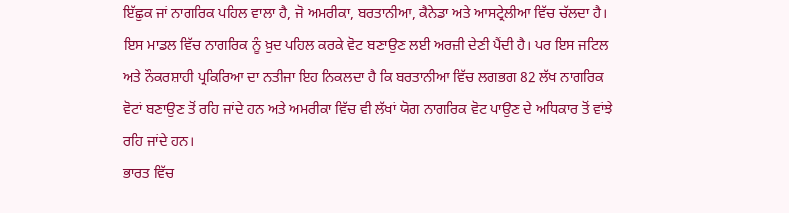ਇੱਛੁਕ ਜਾਂ ਨਾਗਰਿਕ ਪਹਿਲ ਵਾਲਾ ਹੈ, ਜੋ ਅਮਰੀਕਾ, ਬਰਤਾਨੀਆ, ਕੈਨੇਡਾ ਅਤੇ ਆਸਟ੍ਰੇਲੀਆ ਵਿੱਚ ਚੱਲਦਾ ਹੈ। ਇਸ ਮਾਡਲ ਵਿੱਚ ਨਾਗਰਿਕ ਨੂੰ ਖ਼ੁਦ ਪਹਿਲ ਕਰਕੇ ਵੋਟ ਬਣਾਉਣ ਲਈ ਅਰਜ਼ੀ ਦੇਣੀ ਪੈਂਦੀ ਹੈ। ਪਰ ਇਸ ਜਟਿਲ ਅਤੇ ਨੌਕਰਸ਼ਾਹੀ ਪ੍ਰਕਿਰਿਆ ਦਾ ਨਤੀਜਾ ਇਹ ਨਿਕਲਦਾ ਹੈ ਕਿ ਬਰਤਾਨੀਆ ਵਿੱਚ ਲਗਭਗ 82 ਲੱਖ ਨਾਗਰਿਕ ਵੋਟਾਂ ਬਣਾਉਣ ਤੋਂ ਰਹਿ ਜਾਂਦੇ ਹਨ ਅਤੇ ਅਮਰੀਕਾ ਵਿੱਚ ਵੀ ਲੱਖਾਂ ਯੋਗ ਨਾਗਰਿਕ ਵੋਟ ਪਾਉਣ ਦੇ ਅਧਿਕਾਰ ਤੋਂ ਵਾਂਝੇ ਰਹਿ ਜਾਂਦੇ ਹਨ।
ਭਾਰਤ ਵਿੱਚ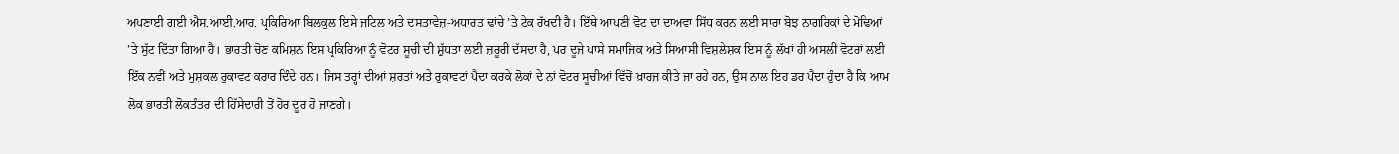ਅਪਣਾਈ ਗਈ ਐਸ.ਆਈ.ਆਰ. ਪ੍ਰਕਿਰਿਆ ਬਿਲਕੁਲ ਇਸੇ ਜਟਿਲ ਅਤੇ ਦਸਤਾਵੇਜ਼-ਅਧਾਰਤ ਢਾਂਚੇ ’ਤੇ ਟੇਕ ਰੱਖਦੀ ਹੈ। ਇੱਥੇ ਆਪਣੀ ਵੋਟ ਦਾ ਦਾਅਵਾ ਸਿੱਧ ਕਰਨ ਲਈ ਸਾਰਾ ਬੋਝ ਨਾਗਰਿਕਾਂ ਦੇ ਮੋਢਿਆਂ ’ਤੇ ਸੁੱਟ ਦਿੱਤਾ ਗਿਆ ਹੈ। ਭਾਰਤੀ ਚੋਣ ਕਮਿਸ਼ਨ ਇਸ ਪ੍ਰਕਿਰਿਆ ਨੂੰ ਵੋਟਰ ਸੂਚੀ ਦੀ ਸ਼ੁੱਧਤਾ ਲਈ ਜ਼ਰੂਰੀ ਦੱਸਦਾ ਹੈ, ਪਰ ਦੂਜੇ ਪਾਸੇ ਸਮਾਜਿਕ ਅਤੇ ਸਿਆਸੀ ਵਿਸ਼ਲੇਸ਼ਕ ਇਸ ਨੂੰ ਲੱਖਾਂ ਹੀ ਅਸਲੀ ਵੋਟਰਾਂ ਲਈ ਇੱਕ ਨਵੀਂ ਅਤੇ ਮੁਸ਼ਕਲ ਰੁਕਾਵਟ ਕਰਾਰ ਦਿੰਦੇ ਹਨ। ਜਿਸ ਤਰ੍ਹਾਂ ਦੀਆਂ ਸ਼ਰਤਾਂ ਅਤੇ ਰੁਕਾਵਟਾਂ ਪੈਦਾ ਕਰਕੇ ਲੋਕਾਂ ਦੇ ਨਾਂ ਵੋਟਰ ਸੂਚੀਆਂ ਵਿੱਚੋਂ ਖ਼ਾਰਜ ਕੀਤੇ ਜਾ ਰਹੇ ਹਨ, ਉਸ ਨਾਲ ਇਹ ਡਰ ਪੈਦਾ ਹੁੰਦਾ ਹੈ ਕਿ ਆਮ ਲੋਕ ਭਾਰਤੀ ਲੋਕਤੰਤਰ ਦੀ ਹਿੱਸੇਦਾਰੀ ਤੋਂ ਹੋਰ ਦੂਰ ਹੋ ਜਾਣਗੇ।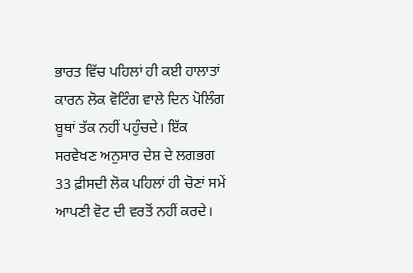ਭਾਰਤ ਵਿੱਚ ਪਹਿਲਾਂ ਹੀ ਕਈ ਹਾਲਾਤਾਂ ਕਾਰਨ ਲੋਕ ਵੋਟਿੰਗ ਵਾਲੇ ਦਿਨ ਪੋਲਿੰਗ ਬੂਥਾਂ ਤੱਕ ਨਹੀਂ ਪਹੁੰਚਦੇ। ਇੱਕ ਸਰਵੇਖਣ ਅਨੁਸਾਰ ਦੇਸ਼ ਦੇ ਲਗਭਗ 33 ਫ਼ੀਸਦੀ ਲੋਕ ਪਹਿਲਾਂ ਹੀ ਚੋਣਾਂ ਸਮੇਂ ਆਪਣੀ ਵੋਟ ਦੀ ਵਰਤੋਂ ਨਹੀਂ ਕਰਦੇ।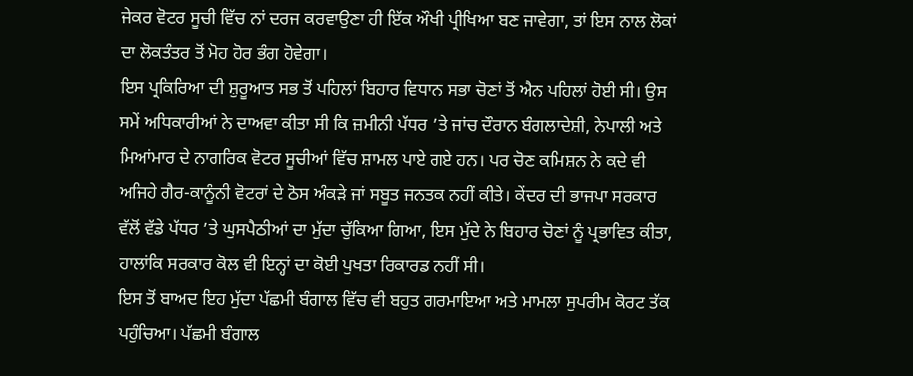ਜੇਕਰ ਵੋਟਰ ਸੂਚੀ ਵਿੱਚ ਨਾਂ ਦਰਜ ਕਰਵਾਉਣਾ ਹੀ ਇੱਕ ਔਖੀ ਪ੍ਰੀਖਿਆ ਬਣ ਜਾਵੇਗਾ, ਤਾਂ ਇਸ ਨਾਲ ਲੋਕਾਂ ਦਾ ਲੋਕਤੰਤਰ ਤੋਂ ਮੋਹ ਹੋਰ ਭੰਗ ਹੋਵੇਗਾ।
ਇਸ ਪ੍ਰਕਿਰਿਆ ਦੀ ਸ਼ੁਰੂਆਤ ਸਭ ਤੋਂ ਪਹਿਲਾਂ ਬਿਹਾਰ ਵਿਧਾਨ ਸਭਾ ਚੋਣਾਂ ਤੋਂ ਐਨ ਪਹਿਲਾਂ ਹੋਈ ਸੀ। ਉਸ ਸਮੇਂ ਅਧਿਕਾਰੀਆਂ ਨੇ ਦਾਅਵਾ ਕੀਤਾ ਸੀ ਕਿ ਜ਼ਮੀਨੀ ਪੱਧਰ ’ਤੇ ਜਾਂਚ ਦੌਰਾਨ ਬੰਗਲਾਦੇਸ਼ੀ, ਨੇਪਾਲੀ ਅਤੇ ਮਿਆਂਮਾਰ ਦੇ ਨਾਗਰਿਕ ਵੋਟਰ ਸੂਚੀਆਂ ਵਿੱਚ ਸ਼ਾਮਲ ਪਾਏ ਗਏ ਹਨ। ਪਰ ਚੋਣ ਕਮਿਸ਼ਨ ਨੇ ਕਦੇ ਵੀ ਅਜਿਹੇ ਗੈਰ-ਕਾਨੂੰਨੀ ਵੋਟਰਾਂ ਦੇ ਠੋਸ ਅੰਕੜੇ ਜਾਂ ਸਬੂਤ ਜਨਤਕ ਨਹੀਂ ਕੀਤੇ। ਕੇਂਦਰ ਦੀ ਭਾਜਪਾ ਸਰਕਾਰ ਵੱਲੋਂ ਵੱਡੇ ਪੱਧਰ ’ਤੇ ਘੁਸਪੈਠੀਆਂ ਦਾ ਮੁੱਦਾ ਚੁੱਕਿਆ ਗਿਆ, ਇਸ ਮੁੱਦੇ ਨੇ ਬਿਹਾਰ ਚੋਣਾਂ ਨੂੰ ਪ੍ਰਭਾਵਿਤ ਕੀਤਾ, ਹਾਲਾਂਕਿ ਸਰਕਾਰ ਕੋਲ ਵੀ ਇਨ੍ਹਾਂ ਦਾ ਕੋਈ ਪੁਖਤਾ ਰਿਕਾਰਡ ਨਹੀਂ ਸੀ।
ਇਸ ਤੋਂ ਬਾਅਦ ਇਹ ਮੁੱਦਾ ਪੱਛਮੀ ਬੰਗਾਲ ਵਿੱਚ ਵੀ ਬਹੁਤ ਗਰਮਾਇਆ ਅਤੇ ਮਾਮਲਾ ਸੁਪਰੀਮ ਕੋਰਟ ਤੱਕ ਪਹੁੰਚਿਆ। ਪੱਛਮੀ ਬੰਗਾਲ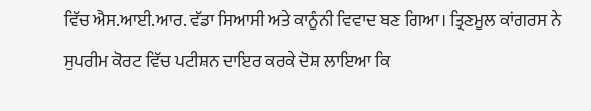ਵਿੱਚ ਐਸ.ਆਈ.ਆਰ. ਵੱਡਾ ਸਿਆਸੀ ਅਤੇ ਕਾਨੂੰਨੀ ਵਿਵਾਦ ਬਣ ਗਿਆ। ਤ੍ਰਿਣਮੂਲ ਕਾਂਗਰਸ ਨੇ ਸੁਪਰੀਮ ਕੋਰਟ ਵਿੱਚ ਪਟੀਸ਼ਨ ਦਾਇਰ ਕਰਕੇ ਦੋਸ਼ ਲਾਇਆ ਕਿ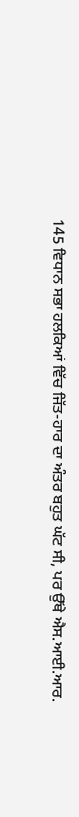145 ਵਿਧਾਨ ਸਭਾ ਹਲਕਿਆਂ ਵਿੱਚ ਜਿੱਤ-ਹਾਰ ਦਾ ਅੰਤਰ ਬਹੁਤ ਘੱਟ ਸੀ, ਪਰ ਉੱਥੇ ਐਸ.ਆਈ.ਆਰ.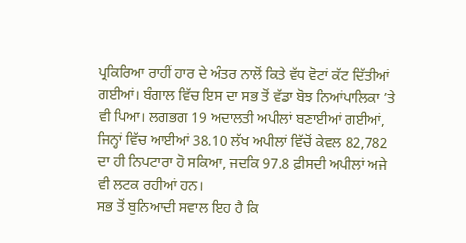ਪ੍ਰਕਿਰਿਆ ਰਾਹੀਂ ਹਾਰ ਦੇ ਅੰਤਰ ਨਾਲੋਂ ਕਿਤੇ ਵੱਧ ਵੋਟਾਂ ਕੱਟ ਦਿੱਤੀਆਂ ਗਈਆਂ। ਬੰਗਾਲ ਵਿੱਚ ਇਸ ਦਾ ਸਭ ਤੋਂ ਵੱਡਾ ਬੋਝ ਨਿਆਂਪਾਲਿਕਾ ’ਤੇ ਵੀ ਪਿਆ। ਲਗਭਗ 19 ਅਦਾਲਤੀ ਅਪੀਲਾਂ ਬਣਾਈਆਂ ਗਈਆਂ, ਜਿਨ੍ਹਾਂ ਵਿੱਚ ਆਈਆਂ 38.10 ਲੱਖ ਅਪੀਲਾਂ ਵਿੱਚੋਂ ਕੇਵਲ 82,782 ਦਾ ਹੀ ਨਿਪਟਾਰਾ ਹੋ ਸਕਿਆ, ਜਦਕਿ 97.8 ਫ਼ੀਸਦੀ ਅਪੀਲਾਂ ਅਜੇ ਵੀ ਲਟਕ ਰਹੀਆਂ ਹਨ।
ਸਭ ਤੋਂ ਬੁਨਿਆਦੀ ਸਵਾਲ ਇਹ ਹੈ ਕਿ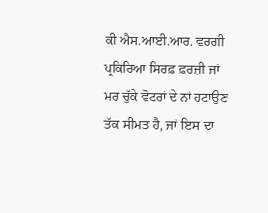ਕੀ ਐਸ.ਆਈ.ਆਰ. ਵਰਗੀ ਪ੍ਰਕਿਰਿਆ ਸਿਰਫ਼ ਫ਼ਰਜ਼ੀ ਜਾਂ ਮਰ ਚੁੱਕੇ ਵੋਟਰਾਂ ਦੇ ਨਾਂ ਹਟਾਉਣ ਤੱਕ ਸੀਮਤ ਹੈ, ਜਾਂ ਇਸ ਦਾ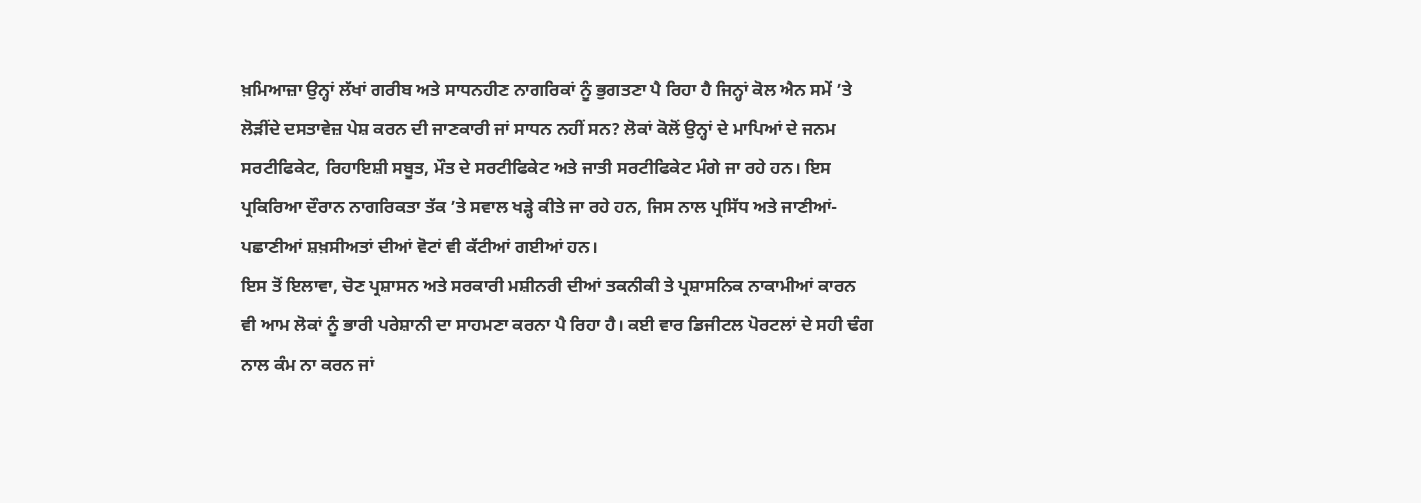ਖ਼ਮਿਆਜ਼ਾ ਉਨ੍ਹਾਂ ਲੱਖਾਂ ਗਰੀਬ ਅਤੇ ਸਾਧਨਹੀਣ ਨਾਗਰਿਕਾਂ ਨੂੰ ਭੁਗਤਣਾ ਪੈ ਰਿਹਾ ਹੈ ਜਿਨ੍ਹਾਂ ਕੋਲ ਐਨ ਸਮੇਂ ’ਤੇ ਲੋੜੀਂਦੇ ਦਸਤਾਵੇਜ਼ ਪੇਸ਼ ਕਰਨ ਦੀ ਜਾਣਕਾਰੀ ਜਾਂ ਸਾਧਨ ਨਹੀਂ ਸਨ? ਲੋਕਾਂ ਕੋਲੋਂ ਉਨ੍ਹਾਂ ਦੇ ਮਾਪਿਆਂ ਦੇ ਜਨਮ ਸਰਟੀਫਿਕੇਟ, ਰਿਹਾਇਸ਼ੀ ਸਬੂਤ, ਮੌਤ ਦੇ ਸਰਟੀਫਿਕੇਟ ਅਤੇ ਜਾਤੀ ਸਰਟੀਫਿਕੇਟ ਮੰਗੇ ਜਾ ਰਹੇ ਹਨ। ਇਸ ਪ੍ਰਕਿਰਿਆ ਦੌਰਾਨ ਨਾਗਰਿਕਤਾ ਤੱਕ ’ਤੇ ਸਵਾਲ ਖੜ੍ਹੇ ਕੀਤੇ ਜਾ ਰਹੇ ਹਨ, ਜਿਸ ਨਾਲ ਪ੍ਰਸਿੱਧ ਅਤੇ ਜਾਣੀਆਂ-ਪਛਾਣੀਆਂ ਸ਼ਖ਼ਸੀਅਤਾਂ ਦੀਆਂ ਵੋਟਾਂ ਵੀ ਕੱਟੀਆਂ ਗਈਆਂ ਹਨ।
ਇਸ ਤੋਂ ਇਲਾਵਾ, ਚੋਣ ਪ੍ਰਸ਼ਾਸਨ ਅਤੇ ਸਰਕਾਰੀ ਮਸ਼ੀਨਰੀ ਦੀਆਂ ਤਕਨੀਕੀ ਤੇ ਪ੍ਰਸ਼ਾਸਨਿਕ ਨਾਕਾਮੀਆਂ ਕਾਰਨ ਵੀ ਆਮ ਲੋਕਾਂ ਨੂੰ ਭਾਰੀ ਪਰੇਸ਼ਾਨੀ ਦਾ ਸਾਹਮਣਾ ਕਰਨਾ ਪੈ ਰਿਹਾ ਹੈ। ਕਈ ਵਾਰ ਡਿਜੀਟਲ ਪੋਰਟਲਾਂ ਦੇ ਸਹੀ ਢੰਗ ਨਾਲ ਕੰਮ ਨਾ ਕਰਨ ਜਾਂ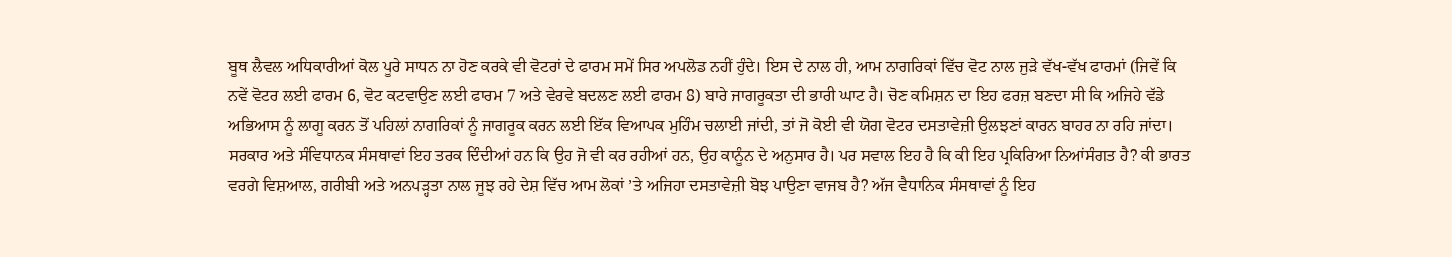ਬੂਥ ਲੈਵਲ ਅਧਿਕਾਰੀਆਂ ਕੋਲ ਪੂਰੇ ਸਾਧਨ ਨਾ ਹੋਣ ਕਰਕੇ ਵੀ ਵੋਟਰਾਂ ਦੇ ਫਾਰਮ ਸਮੇਂ ਸਿਰ ਅਪਲੋਡ ਨਹੀਂ ਹੁੰਦੇ। ਇਸ ਦੇ ਨਾਲ ਹੀ, ਆਮ ਨਾਗਰਿਕਾਂ ਵਿੱਚ ਵੋਟ ਨਾਲ ਜੁੜੇ ਵੱਖ-ਵੱਖ ਫਾਰਮਾਂ (ਜਿਵੇਂ ਕਿ ਨਵੇਂ ਵੋਟਰ ਲਈ ਫਾਰਮ 6, ਵੋਟ ਕਟਵਾਉਣ ਲਈ ਫਾਰਮ 7 ਅਤੇ ਵੇਰਵੇ ਬਦਲਣ ਲਈ ਫਾਰਮ 8) ਬਾਰੇ ਜਾਗਰੂਕਤਾ ਦੀ ਭਾਰੀ ਘਾਟ ਹੈ। ਚੋਣ ਕਮਿਸ਼ਨ ਦਾ ਇਹ ਫਰਜ਼ ਬਣਦਾ ਸੀ ਕਿ ਅਜਿਹੇ ਵੱਡੇ ਅਭਿਆਸ ਨੂੰ ਲਾਗੂ ਕਰਨ ਤੋਂ ਪਹਿਲਾਂ ਨਾਗਰਿਕਾਂ ਨੂੰ ਜਾਗਰੂਕ ਕਰਨ ਲਈ ਇੱਕ ਵਿਆਪਕ ਮੁਹਿੰਮ ਚਲਾਈ ਜਾਂਦੀ, ਤਾਂ ਜੋ ਕੋਈ ਵੀ ਯੋਗ ਵੋਟਰ ਦਸਤਾਵੇਜ਼ੀ ਉਲਝਣਾਂ ਕਾਰਨ ਬਾਹਰ ਨਾ ਰਹਿ ਜਾਂਦਾ।
ਸਰਕਾਰ ਅਤੇ ਸੰਵਿਧਾਨਕ ਸੰਸਥਾਵਾਂ ਇਹ ਤਰਕ ਦਿੰਦੀਆਂ ਹਨ ਕਿ ਉਹ ਜੋ ਵੀ ਕਰ ਰਹੀਆਂ ਹਨ, ਉਹ ਕਾਨੂੰਨ ਦੇ ਅਨੁਸਾਰ ਹੈ। ਪਰ ਸਵਾਲ ਇਹ ਹੈ ਕਿ ਕੀ ਇਹ ਪ੍ਰਕਿਰਿਆ ਨਿਆਂਸੰਗਤ ਹੈ? ਕੀ ਭਾਰਤ ਵਰਗੇ ਵਿਸ਼ਆਲ, ਗਰੀਬੀ ਅਤੇ ਅਨਪੜ੍ਹਤਾ ਨਾਲ ਜੂਝ ਰਹੇ ਦੇਸ਼ ਵਿੱਚ ਆਮ ਲੋਕਾਂ ’ਤੇ ਅਜਿਹਾ ਦਸਤਾਵੇਜ਼ੀ ਬੋਝ ਪਾਉਣਾ ਵਾਜਬ ਹੈ? ਅੱਜ ਵੈਧਾਨਿਕ ਸੰਸਥਾਵਾਂ ਨੂੰ ਇਹ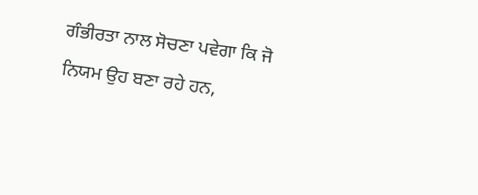ਗੰਭੀਰਤਾ ਨਾਲ ਸੋਚਣਾ ਪਵੇਗਾ ਕਿ ਜੋ ਨਿਯਮ ਉਹ ਬਣਾ ਰਹੇ ਹਨ,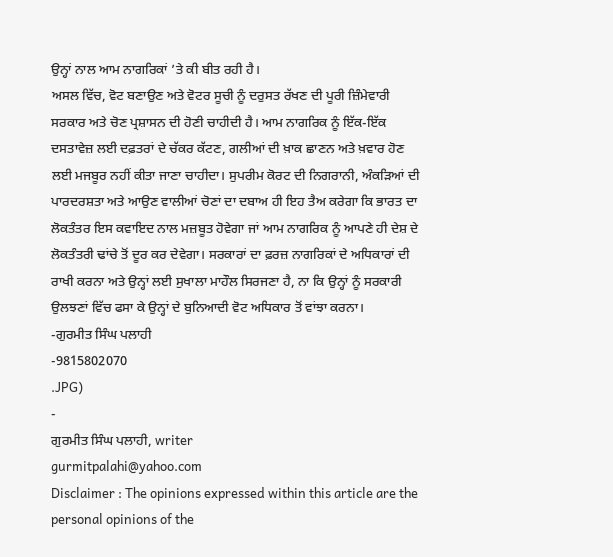ਉਨ੍ਹਾਂ ਨਾਲ ਆਮ ਨਾਗਰਿਕਾਂ ’ਤੇ ਕੀ ਬੀਤ ਰਹੀ ਹੈ।
ਅਸਲ ਵਿੱਚ, ਵੋਟ ਬਣਾਉਣ ਅਤੇ ਵੋਟਰ ਸੂਚੀ ਨੂੰ ਦਰੁਸਤ ਰੱਖਣ ਦੀ ਪੂਰੀ ਜ਼ਿੰਮੇਵਾਰੀ ਸਰਕਾਰ ਅਤੇ ਚੋਣ ਪ੍ਰਸ਼ਾਸਨ ਦੀ ਹੋਣੀ ਚਾਹੀਦੀ ਹੈ। ਆਮ ਨਾਗਰਿਕ ਨੂੰ ਇੱਕ-ਇੱਕ ਦਸਤਾਵੇਜ਼ ਲਈ ਦਫ਼ਤਰਾਂ ਦੇ ਚੱਕਰ ਕੱਟਣ, ਗਲੀਆਂ ਦੀ ਖ਼ਾਕ ਛਾਣਨ ਅਤੇ ਖ਼ਵਾਰ ਹੋਣ ਲਈ ਮਜਬੂਰ ਨਹੀਂ ਕੀਤਾ ਜਾਣਾ ਚਾਹੀਦਾ। ਸੁਪਰੀਮ ਕੋਰਟ ਦੀ ਨਿਗਰਾਨੀ, ਅੰਕੜਿਆਂ ਦੀ ਪਾਰਦਰਸ਼ਤਾ ਅਤੇ ਆਉਣ ਵਾਲੀਆਂ ਚੋਣਾਂ ਦਾ ਦਬਾਅ ਹੀ ਇਹ ਤੈਅ ਕਰੇਗਾ ਕਿ ਭਾਰਤ ਦਾ ਲੋਕਤੰਤਰ ਇਸ ਕਵਾਇਦ ਨਾਲ ਮਜ਼ਬੂਤ ਹੋਵੇਗਾ ਜਾਂ ਆਮ ਨਾਗਰਿਕ ਨੂੰ ਆਪਣੇ ਹੀ ਦੇਸ਼ ਦੇ ਲੋਕਤੰਤਰੀ ਢਾਂਚੇ ਤੋਂ ਦੂਰ ਕਰ ਦੇਵੇਗਾ। ਸਰਕਾਰਾਂ ਦਾ ਫ਼ਰਜ਼ ਨਾਗਰਿਕਾਂ ਦੇ ਅਧਿਕਾਰਾਂ ਦੀ ਰਾਖੀ ਕਰਨਾ ਅਤੇ ਉਨ੍ਹਾਂ ਲਈ ਸੁਖਾਲਾ ਮਾਹੌਲ ਸਿਰਜਣਾ ਹੈ, ਨਾ ਕਿ ਉਨ੍ਹਾਂ ਨੂੰ ਸਰਕਾਰੀ ਉਲਝਣਾਂ ਵਿੱਚ ਫਸਾ ਕੇ ਉਨ੍ਹਾਂ ਦੇ ਬੁਨਿਆਦੀ ਵੋਟ ਅਧਿਕਾਰ ਤੋਂ ਵਾਂਝਾ ਕਰਨਾ।
-ਗੁਰਮੀਤ ਸਿੰਘ ਪਲਾਹੀ
-9815802070
.JPG)
-
ਗੁਰਮੀਤ ਸਿੰਘ ਪਲਾਹੀ, writer
gurmitpalahi@yahoo.com
Disclaimer : The opinions expressed within this article are the personal opinions of the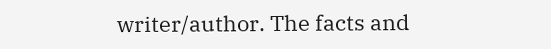writer/author. The facts and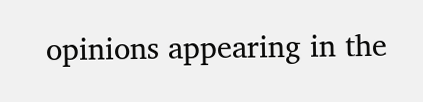opinions appearing in the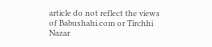article do not reflect the views of Babushahi.com or Tirchhi Nazar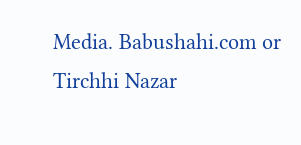Media. Babushahi.com or Tirchhi Nazar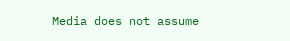Media does not assume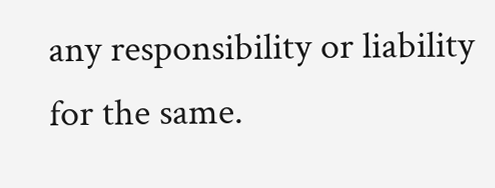any responsibility or liability for the same.